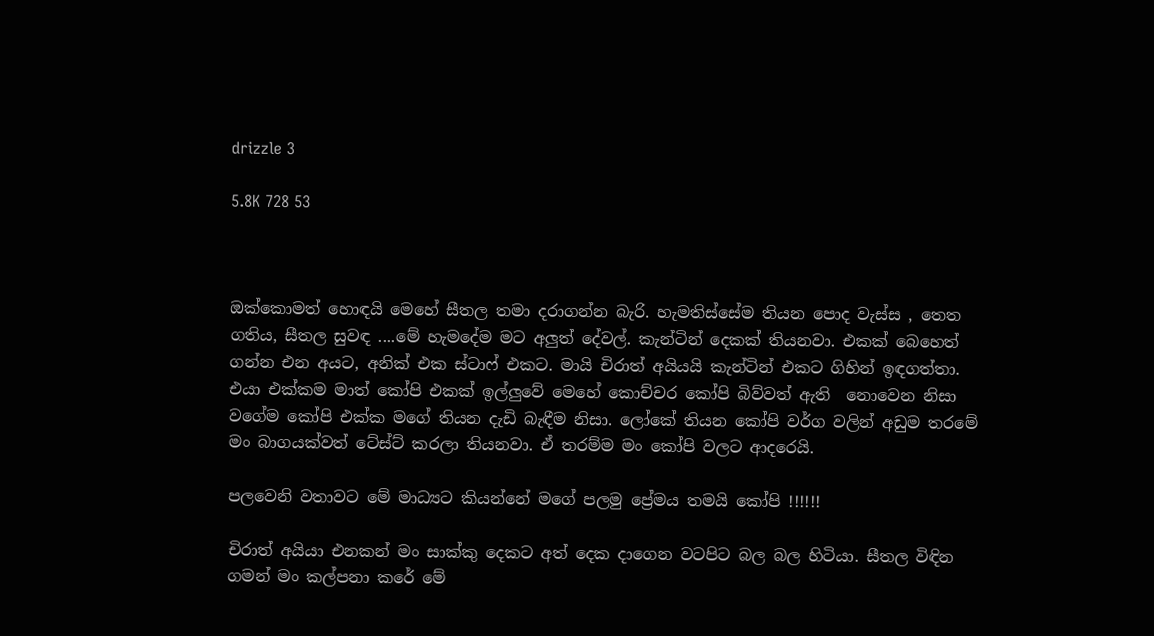drizzle 3

5.8K 728 53



ඔක්කොමත් හොඳයි මෙහේ සීතල තමා දරාගන්න බැරි. හැමතිස්සේම තියන පොද වැස්ස , තෙත ගතිය, සීතල සුවඳ ....මේ හැමදේම මට අලුත් දේවල්. කැන්ටින් දෙකක් තියනවා. එකක් බෙහෙත් ගන්න එන අයට, අනික් එක ස්ටාෆ් එකට. මායි චිරාත් අයියයි කැන්ටින් එකට ගිහින් ඉඳගත්තා. එයා එක්කම මාත් කෝපි එකක් ඉල්ලුවේ මෙහේ කොච්චර කෝපි බිව්වත් ඇති  නොවෙන නිසා වගේම කෝපි එක්ක මගේ තියන දැඩි බැඳීම නිසා. ලෝකේ තියන කෝපි වර්ග වලින් අඩුම තරමේ මං බාගයක්වත් ටේස්ට් කරලා තියනවා. ඒ තරම්ම මං කෝපි වලට ආදරෙයි.

පලවෙනි වතාවට මේ මාධ්‍යට කියන්නේ මගේ පලමු ප්‍රේමය තමයි කෝපි !!!!!!

චිරාත් අයියා එනකන් මං සාක්කු දෙකට අත් දෙක දාගෙන වටපිට බල බල හිටියා. සීතල විඳින ගමන් මං කල්පනා කරේ මේ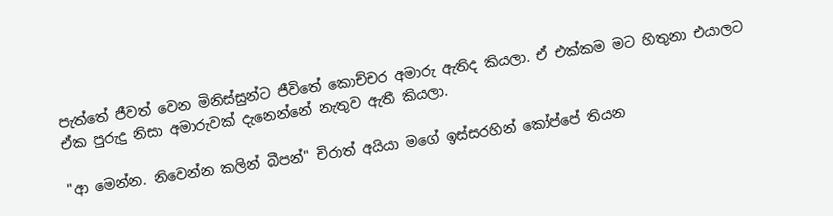පැත්තේ ජීවත් වෙන මිනිස්සුන්ට ජීවිතේ කොච්චර අමාරු ඇතිද කියලා. ඒ එක්කම මට හිතුනා එයාලට ඒක පුරුදු නිසා අමාරුවක් දැනෙන්නේ නැතුව ඇතී කියලා.

"ආ මෙන්න. නිවෙන්න කලින් බීපන්" චිරාත් අයියා මගේ ඉස්සරහින් කෝප්පේ තියන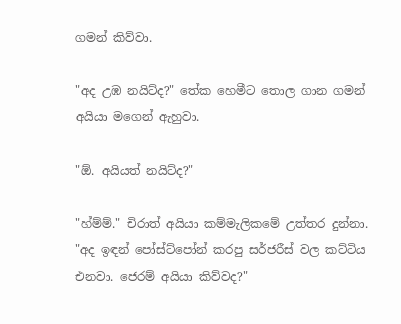ගමන් කිව්වා.

"අද උඹ නයිට්ද?" තේක හෙමීට තොල ගාන ගමන් අයියා මගෙන් ඇහුවා.

"ඕ. අයියත් නයිට්ද?"

"හ්ම්ම්." චිරාත් අයියා කම්මැලිකමේ උත්තර දුන්නා. "අද ඉඳන් පෝස්ට්පෝන් කරපු සර්ජරීස් වල කට්ටිය  එනවා. ජෙරම් අයියා කිව්වද?"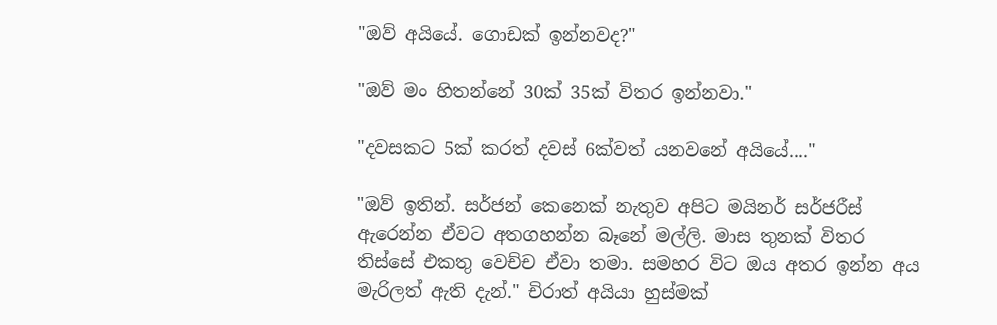"ඔව් අයියේ. ගොඩක් ඉන්නවද?"

"ඔව් මං හිතන්නේ 30ක් 35ක් විතර ඉන්නවා."

"දවසකට 5ක් කරත් දවස් 6ක්වත් යනවනේ අයියේ...."

"ඔව් ඉතින්. සර්ජන් කෙනෙක් නැතුව අපිට මයිනර් සර්ජරීස් ඇරෙන්න ඒවට අතගහන්න බෑනේ මල්ලි. මාස තුනක් විතර තිස්සේ එකතු වෙච්ච ඒවා තමා. සමහර විට ඔය අතර ඉන්න අය මැරිලත් ඇති දැන්." චිරාත් අයියා හුස්මක්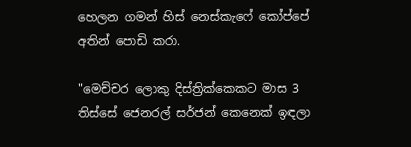හෙලන ගමන් හිස් නෙස්කැෆේ කෝප්පේ අතින් පොඩි කරා.

"මෙච්චර ලොකු දිස්ත්‍රික්කෙකට මාස 3 තිස්සේ ජෙනරල් සර්ජන් කෙනෙක් ඉඳලා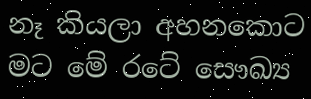නෑ කියලා අහනකොට මට මේ රටේ සෞඛ්‍ය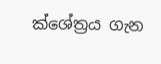ක්ශේත්‍රය ගැන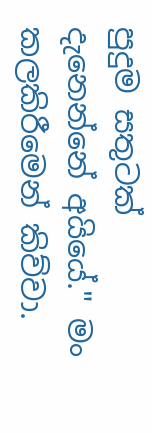පුදුම සතුටක් දැනෙන්නේ අයියේ." මං කලකිරීමෙන් කිව්වා.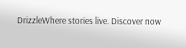DrizzleWhere stories live. Discover now